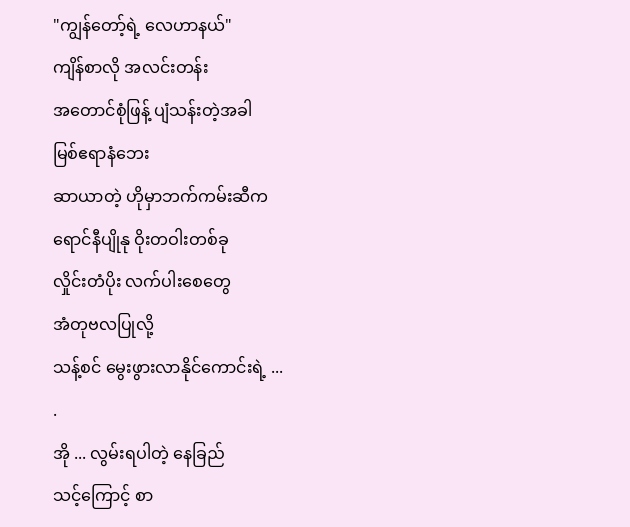"ကျွန်တော့်ရဲ့ လေဟာနယ်"
ကျိန်စာလို အလင်းတန်း
အတောင်စုံဖြန့် ပျံသန်းတဲ့အခါ
မြစ်ဧရာနံဘေး
ဆာယာတဲ့ ဟိုမှာဘက်ကမ်းဆီက
ရောင်နီပျိုနု ဝိုးတဝါးတစ်ခု
လှိုင်းတံပိုး လက်ပါးစေတွေ
အံတုဗလပြုလို့
သန့်စင် မွေးဖွားလာနိုင်ကောင်းရဲ့ ...
.
အို ... လွမ်းရပါတဲ့ နေခြည်
သင့်ကြောင့် စာ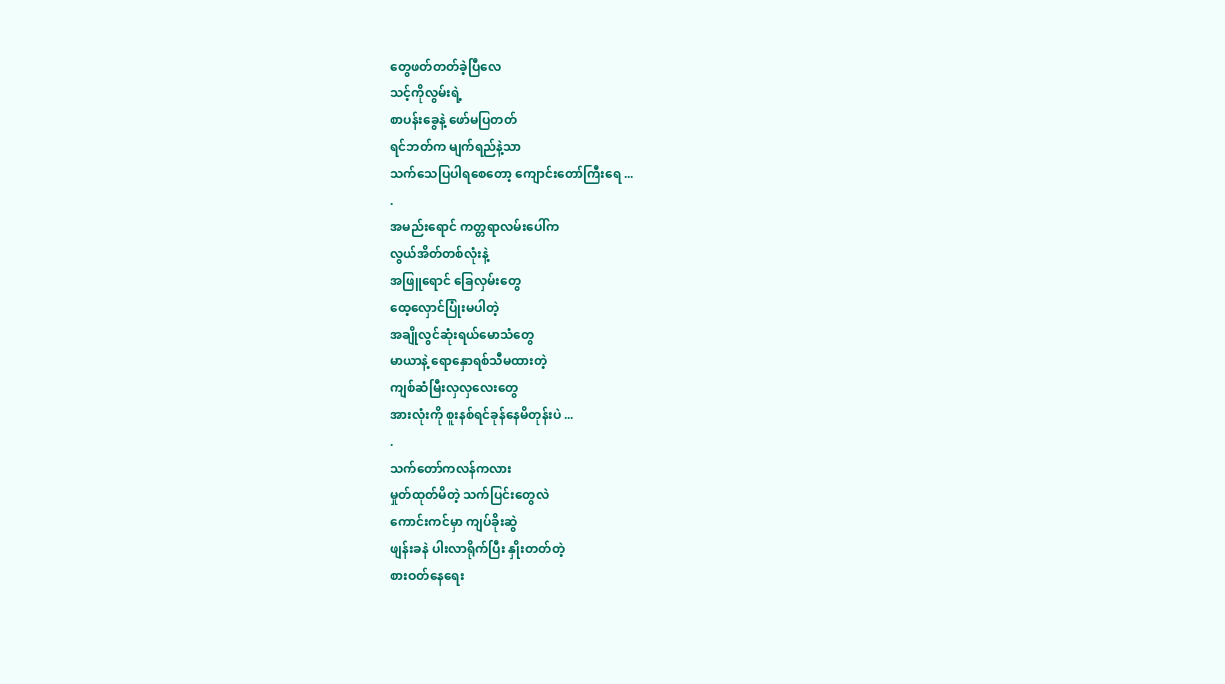တွေဖတ်တတ်ခဲ့ပြီလေ
သင့်ကိုလွမ်းရဲ့
စာပန်းခွေနဲ့ ဖော်မပြတတ်
ရင်ဘတ်က မျက်ရည်နဲ့သာ
သက်သေပြပါရစေတော့ ကျောင်းတော်ကြီးရေ ...
.
အမည်းရောင် ကတ္တရာလမ်းပေါ်က
လွယ်အိတ်တစ်လုံးနဲ့
အဖြူရောင် ခြေလှမ်းတွေ
ထေ့လှောင်ပြုံးမပါတဲ့
အချိုလွင်ဆုံးရယ်မောသံတွေ
မာယာနဲ့ ရောနှောရစ်သီမထားတဲ့
ကျစ်ဆံမြီးလှလှလေးတွေ
အားလုံးကို စူးနစ်ရင်ခုန်နေမိတုန်းပဲ ...
.
သက်တော်ကလန်ကလား
မှုတ်ထုတ်မိတဲ့ သက်ပြင်းတွေလဲ
ကောင်းကင်မှာ ကျပ်ခိုးဆွဲ
ဖျန်းခနဲ ပါးလာရိုက်ပြီး နှိုးတတ်တဲ့
စားဝတ်နေရေး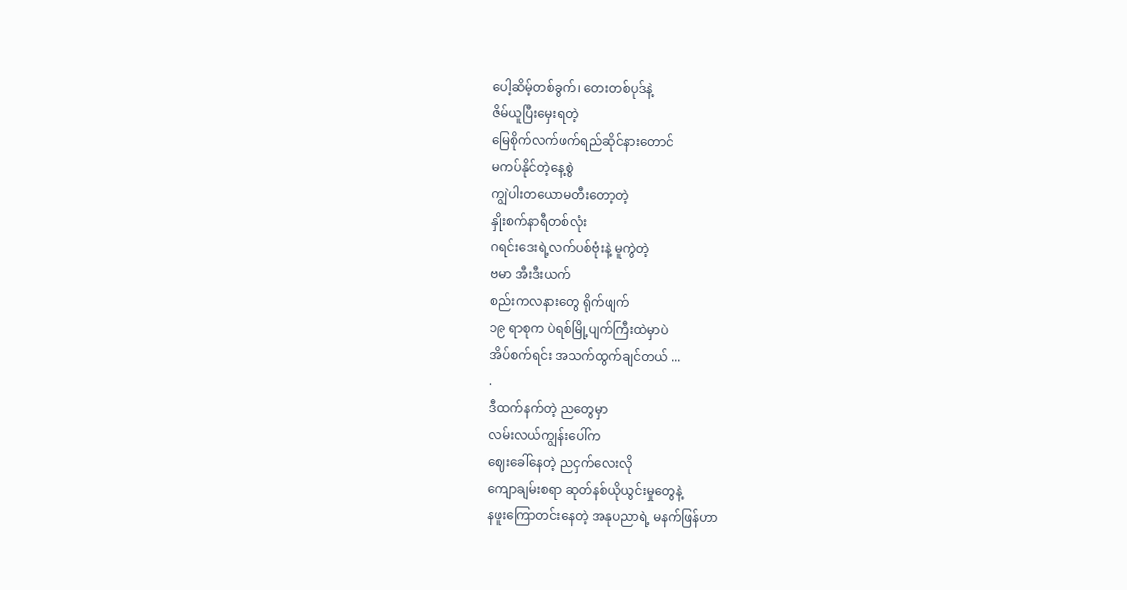ပေါ့ဆိမ့်တစ်ခွက်၊ တေးတစ်ပုဒ်နဲ့
ဇိမ်ယူပြီးမှေးရတဲ့
မြေစိုက်လက်ဖက်ရည်ဆိုင်နားတောင်
မကပ်နိုင်တဲ့နေ့စွဲ
ကျွဲပါးတယောမတီးတော့တဲ့
နှိုးစက်နာရီတစ်လုံး
ဂရင်းဒေးရဲ့လက်ပစ်ဗုံးနဲ့ မူကွဲတဲ့
ဗမာ အီးဒီးယက်
စည်းကလနားတွေ ရိုက်ဖျက်
၁၉ ရာစုက ပဲရစ်မြို့ပျက်ကြီးထဲမှာပဲ
အိပ်စက်ရင်း အသက်ထွက်ချင်တယ် ...
.
ဒီထက်နက်တဲ့ ညတွေမှာ
လမ်းလယ်ကျွန်းပေါ်က
ဈေးခေါ်နေတဲ့ ညငှက်လေးလို
ကျောချမ်းစရာ ဆုတ်နစ်ယိုယွင်းမှုတွေနဲ့
နဖူးကြောတင်းနေတဲ့ အနုပညာရဲ့ မနက်ဖြန်ဟာ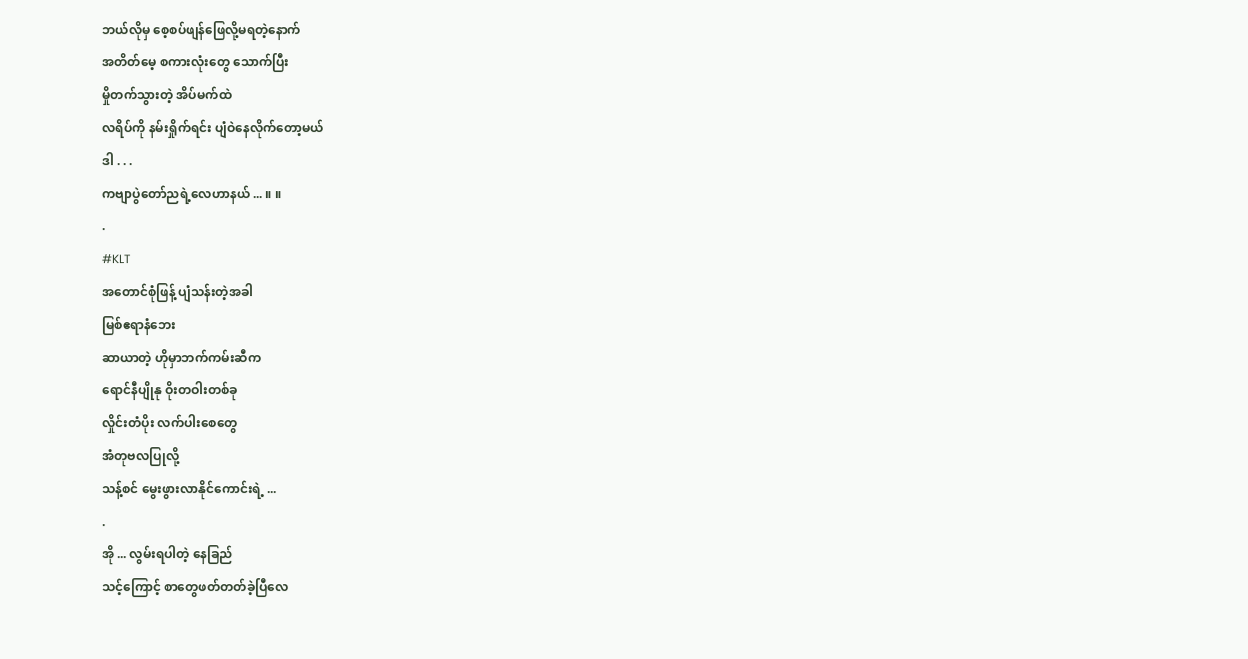ဘယ်လိုမှ စေ့စပ်ဖျန်ဖြေလို့မရတဲ့နောက်
အတိတ်မေ့ စကားလုံးတွေ သောက်ပြီး
မှိုတက်သွားတဲ့ အိပ်မက်ထဲ
လရိပ်ကို နမ်းရှိုက်ရင်း ပျံဝဲနေလိုက်တော့မယ်
ဒါ . . .
ကဗျာပွဲတော်ညရဲ့လေဟာနယ် ... ။ ။
.
#KLT
အတောင်စုံဖြန့် ပျံသန်းတဲ့အခါ
မြစ်ဧရာနံဘေး
ဆာယာတဲ့ ဟိုမှာဘက်ကမ်းဆီက
ရောင်နီပျိုနု ဝိုးတဝါးတစ်ခု
လှိုင်းတံပိုး လက်ပါးစေတွေ
အံတုဗလပြုလို့
သန့်စင် မွေးဖွားလာနိုင်ကောင်းရဲ့ ...
.
အို ... လွမ်းရပါတဲ့ နေခြည်
သင့်ကြောင့် စာတွေဖတ်တတ်ခဲ့ပြီလေ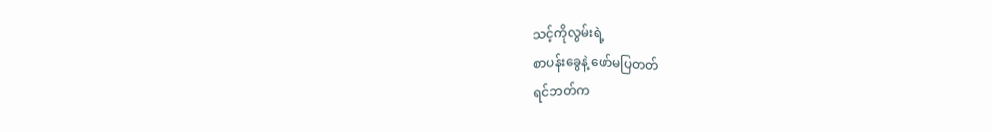သင့်ကိုလွမ်းရဲ့
စာပန်းခွေနဲ့ ဖော်မပြတတ်
ရင်ဘတ်က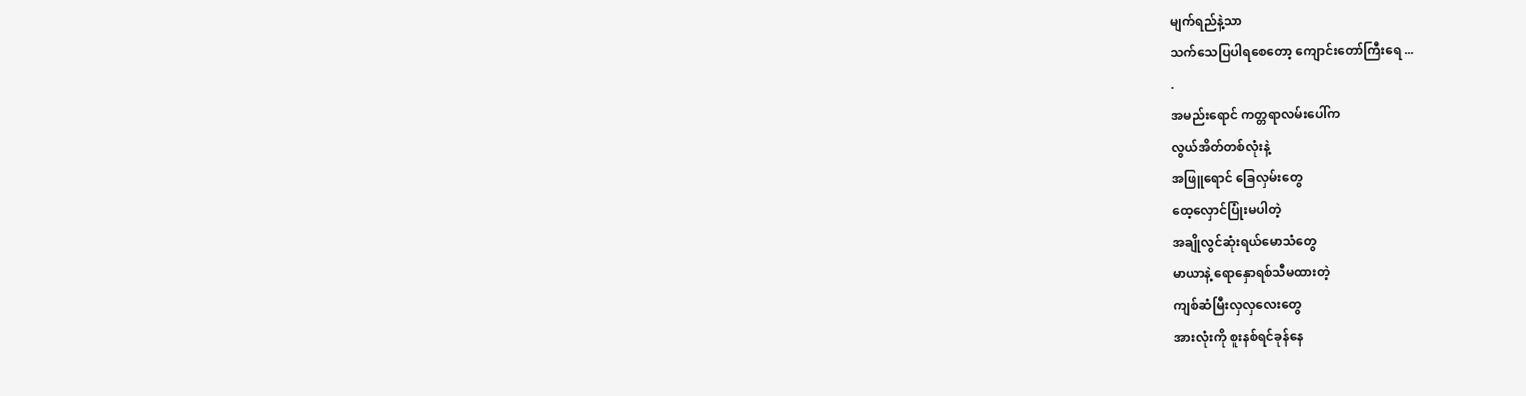မျက်ရည်နဲ့သာ
သက်သေပြပါရစေတော့ ကျောင်းတော်ကြီးရေ ...
.
အမည်းရောင် ကတ္တရာလမ်းပေါ်က
လွယ်အိတ်တစ်လုံးနဲ့
အဖြူရောင် ခြေလှမ်းတွေ
ထေ့လှောင်ပြုံးမပါတဲ့
အချိုလွင်ဆုံးရယ်မောသံတွေ
မာယာနဲ့ ရောနှောရစ်သီမထားတဲ့
ကျစ်ဆံမြီးလှလှလေးတွေ
အားလုံးကို စူးနစ်ရင်ခုန်နေ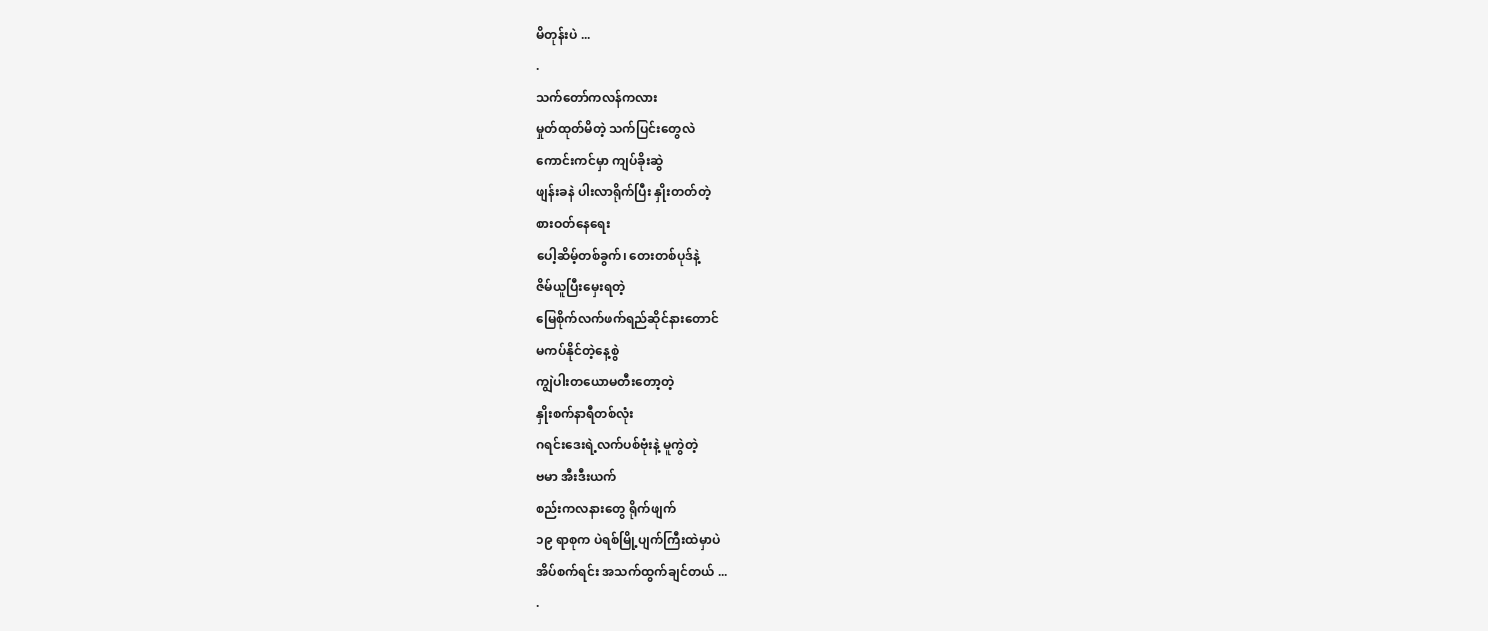မိတုန်းပဲ ...
.
သက်တော်ကလန်ကလား
မှုတ်ထုတ်မိတဲ့ သက်ပြင်းတွေလဲ
ကောင်းကင်မှာ ကျပ်ခိုးဆွဲ
ဖျန်းခနဲ ပါးလာရိုက်ပြီး နှိုးတတ်တဲ့
စားဝတ်နေရေး
ပေါ့ဆိမ့်တစ်ခွက်၊ တေးတစ်ပုဒ်နဲ့
ဇိမ်ယူပြီးမှေးရတဲ့
မြေစိုက်လက်ဖက်ရည်ဆိုင်နားတောင်
မကပ်နိုင်တဲ့နေ့စွဲ
ကျွဲပါးတယောမတီးတော့တဲ့
နှိုးစက်နာရီတစ်လုံး
ဂရင်းဒေးရဲ့လက်ပစ်ဗုံးနဲ့ မူကွဲတဲ့
ဗမာ အီးဒီးယက်
စည်းကလနားတွေ ရိုက်ဖျက်
၁၉ ရာစုက ပဲရစ်မြို့ပျက်ကြီးထဲမှာပဲ
အိပ်စက်ရင်း အသက်ထွက်ချင်တယ် ...
.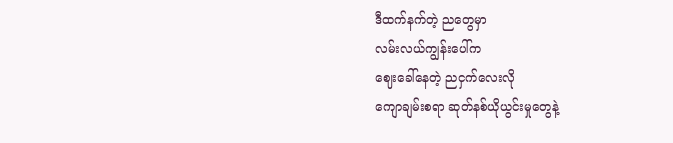ဒီထက်နက်တဲ့ ညတွေမှာ
လမ်းလယ်ကျွန်းပေါ်က
ဈေးခေါ်နေတဲ့ ညငှက်လေးလို
ကျောချမ်းစရာ ဆုတ်နစ်ယိုယွင်းမှုတွေနဲ့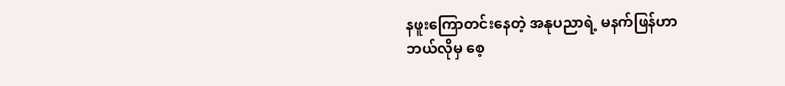နဖူးကြောတင်းနေတဲ့ အနုပညာရဲ့ မနက်ဖြန်ဟာ
ဘယ်လိုမှ စေ့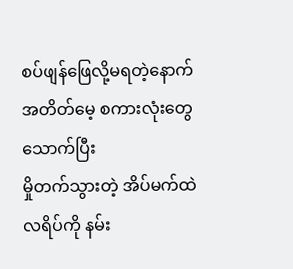စပ်ဖျန်ဖြေလို့မရတဲ့နောက်
အတိတ်မေ့ စကားလုံးတွေ သောက်ပြီး
မှိုတက်သွားတဲ့ အိပ်မက်ထဲ
လရိပ်ကို နမ်း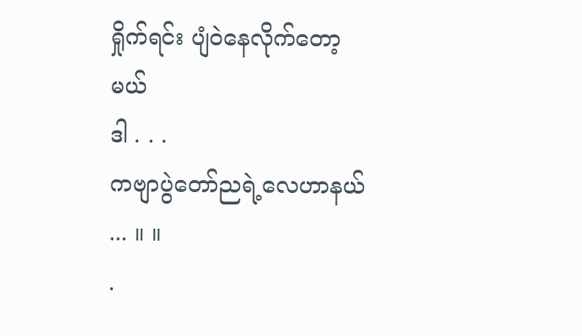ရှိုက်ရင်း ပျံဝဲနေလိုက်တော့မယ်
ဒါ . . .
ကဗျာပွဲတော်ညရဲ့လေဟာနယ် ... ။ ။
.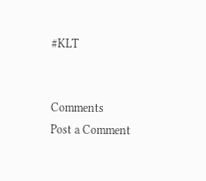#KLT


Comments
Post a Comment